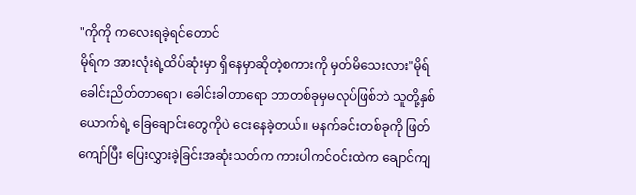"ကိုကို ကလေးရခဲ့ရင်တောင်
မိုရ်က အားလုံးရဲ့ထိပ်ဆုံးမှာ ရှိနေမှာဆိုတဲ့စကားကို မှတ်မိသေးလား"မိုရ် ခေါင်းညိတ်တာရော၊ ခေါင်းခါတာရော ဘာတစ်ခုမှမလုပ်ဖြစ်ဘဲ သူတို့နှစ်ယောက်ရဲ့ ခြေချောင်းတွေကိုပဲ ငေးနေခဲ့တယ်။ မနက်ခင်းတစ်ခုကို ဖြတ်ကျော်ပြီး ပြေးလွှားခဲ့ခြင်းအဆုံးသတ်က ကားပါကင်ဝင်းထဲက ချောင်ကျ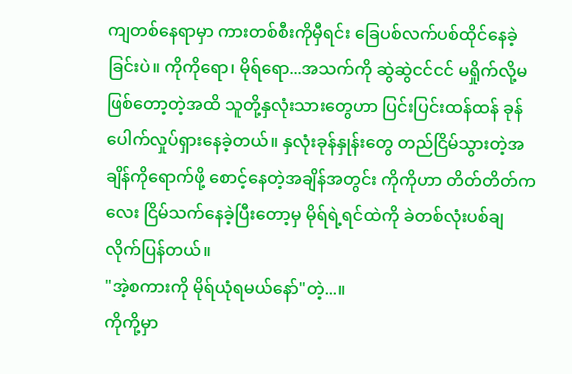ကျတစ်နေရာမှာ ကားတစ်စီးကိုမှီရင်း ခြေပစ်လက်ပစ်ထိုင်နေခဲ့ခြင်းပဲ။ ကိုကိုရော၊ မိုရ်ရော...အသက်ကို ဆွဲဆွဲငင်ငင် မရှိုက်လို့မဖြစ်တော့တဲ့အထိ သူတို့နှလုံးသားတွေဟာ ပြင်းပြင်းထန်ထန် ခုန်ပေါက်လှုပ်ရှားနေခဲ့တယ်။ နှလုံးခုန်နှုန်းတွေ တည်ငြိမ်သွားတဲ့အချိန်ကိုရောက်ဖို့ စောင့်နေတဲ့အချိန်အတွင်း ကိုကိုဟာ တိတ်တိတ်ကလေး ငြိမ်သက်နေခဲ့ပြီးတော့မှ မိုရ်ရဲ့ရင်ထဲကို ခဲတစ်လုံးပစ်ချလိုက်ပြန်တယ်။
"အဲ့စကားကို မိုရ်ယုံရမယ်နော်"တဲ့...။
ကိုကို့မှာ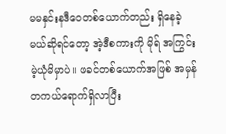မမနှင်းနဒီဝေတစ်ယောက်တည်း ရှိနေခဲ့မယ်ဆိုရင်တော့ အဲ့ဒီစကားကို မိုရ် အကြွင်းမဲ့ယုံမိမှာပဲ။ ဖခင်တစ်ယောက်အဖြစ် အမှန်တကယ်ရောက်ရှိလာပြီး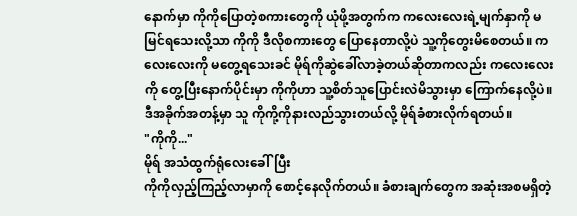နောက်မှာ ကိုကိုပြောတဲ့စကားတွေကို ယုံဖို့အတွက်က ကလေးလေးရဲ့မျက်နှာကို မမြင်ရသေးလို့သာ ကိုကို ဒီလိုစကားတွေ ပြောနေတာလို့ပဲ သူ့ကိုတွေးမိစေတယ်။ ကလေးလေးကို မတွေ့ရသေးခင် မိုရ်ကိုဆွဲခေါ်လာခဲ့တယ်ဆိုတာကလည်း ကလေးလေးကို တွေ့ပြီးနောက်ပိုင်းမှာ ကိုကိုဟာ သူ့စိတ်သူပြောင်းလဲမိသွားမှာ ကြောက်နေလို့ပဲ။ ဒီအခိုက်အတန့်မှာ သူ ကိုကို့ကိုနားလည်သွားတယ်လို့ မိုရ်ခံစားလိုက်ရတယ်။
"ကိုကို..."
မိုရ် အသံထွက်ရုံလေးခေါ်ပြီး
ကိုကိုလှည့်ကြည့်လာမှာကို စောင့်နေလိုက်တယ်။ ခံစားချက်တွေက အဆုံးအစမရှိတဲ့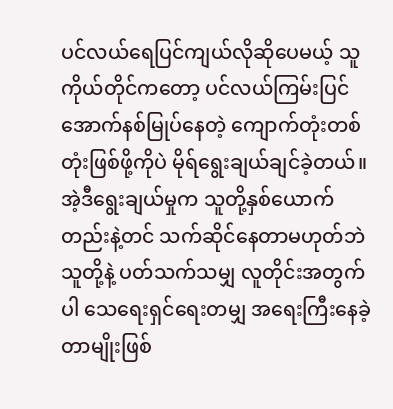ပင်လယ်ရေပြင်ကျယ်လိုဆိုပေမယ့် သူကိုယ်တိုင်ကတော့ ပင်လယ်ကြမ်းပြင်အောက်နစ်မြုပ်နေတဲ့ ကျောက်တုံးတစ်တုံးဖြစ်ဖို့ကိုပဲ မိုရ်ရွေးချယ်ချင်ခဲ့တယ်။ အဲ့ဒီရွေးချယ်မှုက သူတို့နှစ်ယောက်တည်းနဲ့တင် သက်ဆိုင်နေတာမဟုတ်ဘဲ သူတို့နဲ့ ပတ်သက်သမျှ လူတိုင်းအတွက်ပါ သေရေးရှင်ရေးတမျှ အရေးကြီးနေခဲ့တာမျိုးဖြစ်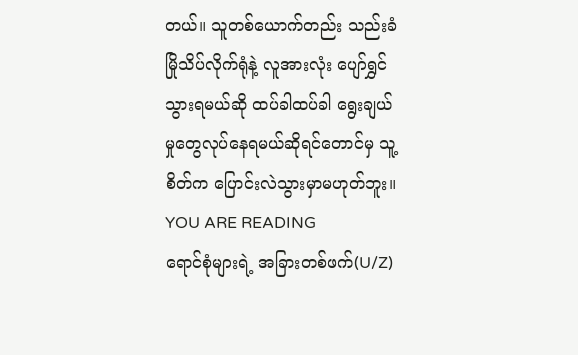တယ်။ သူတစ်ယောက်တည်း သည်းခံမြိုသိပ်လိုက်ရုံနဲ့ လူအားလုံး ပျော်ရွှင်သွားရမယ်ဆို ထပ်ခါထပ်ခါ ရွေးချယ်မှုတွေလုပ်နေရမယ်ဆိုရင်တောင်မှ သူ့စိတ်က ပြောင်းလဲသွားမှာမဟုတ်ဘူး။
YOU ARE READING
ရောင်စုံများရဲ့ အခြားတစ်ဖက်(U/Z)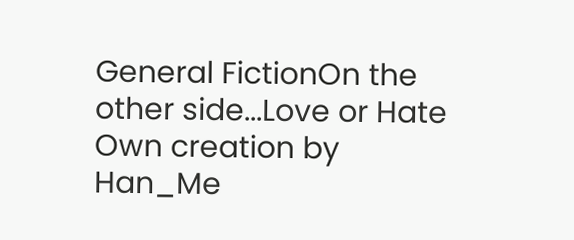General FictionOn the other side...Love or Hate Own creation by Han_Me